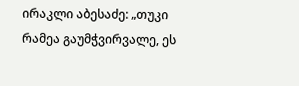ირაკლი აბესაძე: „თუკი რამეა გაუმჭვირვალე, ეს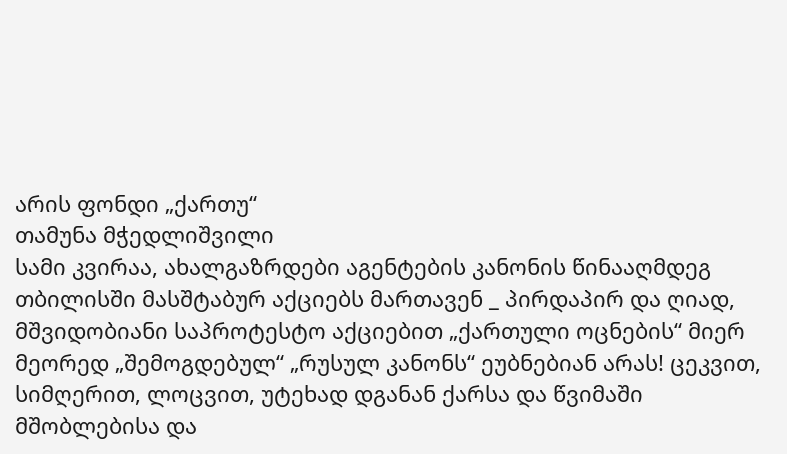არის ფონდი „ქართუ“
თამუნა მჭედლიშვილი
სამი კვირაა, ახალგაზრდები აგენტების კანონის წინააღმდეგ თბილისში მასშტაბურ აქციებს მართავენ _ პირდაპირ და ღიად, მშვიდობიანი საპროტესტო აქციებით „ქართული ოცნების“ მიერ მეორედ „შემოგდებულ“ „რუსულ კანონს“ ეუბნებიან არას! ცეკვით, სიმღერით, ლოცვით, უტეხად დგანან ქარსა და წვიმაში მშობლებისა და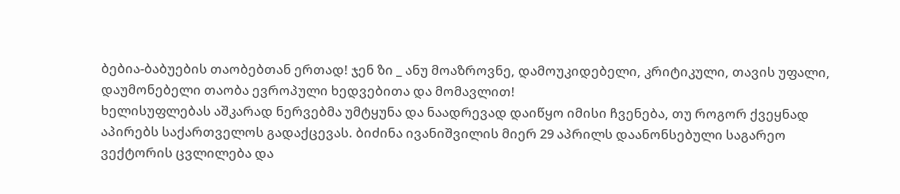ბებია-ბაბუების თაობებთან ერთად! ჯენ ზი _ ანუ მოაზროვნე, დამოუკიდებელი, კრიტიკული, თავის უფალი, დაუმონებელი თაობა ევროპული ხედვებითა და მომავლით!
ხელისუფლებას აშკარად ნერვებმა უმტყუნა და ნაადრევად დაიწყო იმისი ჩვენება, თუ როგორ ქვეყნად აპირებს საქართველოს გადაქცევას. ბიძინა ივანიშვილის მიერ 29 აპრილს დაანონსებული საგარეო ვექტორის ცვლილება და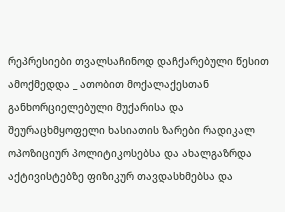რეპრესიები თვალსაჩინოდ დაჩქარებული წესით ამოქმედდა _ ათობით მოქალაქესთან განხორციელებული მუქარისა და შეურაცხმყოფელი ხასიათის ზარები რადიკალ ოპოზიციურ პოლიტიკოსებსა და ახალგაზრდა აქტივისტებზე ფიზიკურ თავდასხმებსა და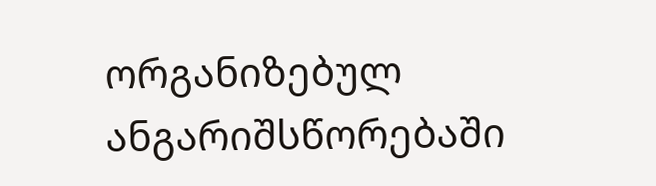ორგანიზებულ ანგარიშსწორებაში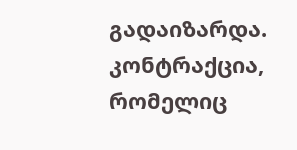გადაიზარდა.
კონტრაქცია, რომელიც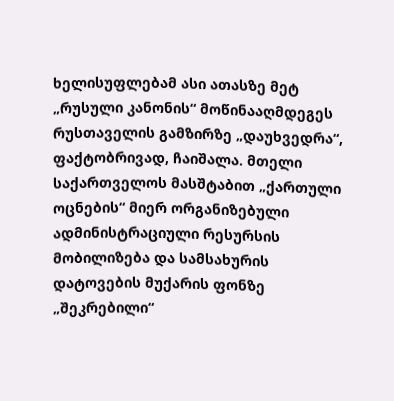ხელისუფლებამ ასი ათასზე მეტ „რუსული კანონის“ მოწინააღმდეგეს რუსთაველის გამზირზე „დაუხვედრა“, ფაქტობრივად, ჩაიშალა. მთელი საქართველოს მასშტაბით „ქართული ოცნების“ მიერ ორგანიზებული ადმინისტრაციული რესურსის მობილიზება და სამსახურის დატოვების მუქარის ფონზე „შეკრებილი“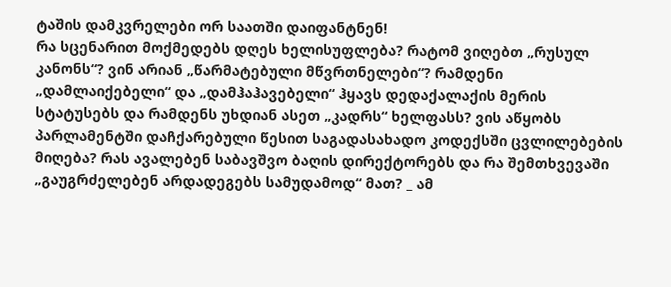ტაშის დამკვრელები ორ საათში დაიფანტნენ!
რა სცენარით მოქმედებს დღეს ხელისუფლება? რატომ ვიღებთ „რუსულ კანონს“? ვინ არიან „წარმატებული მწვრთნელები“? რამდენი „დამლაიქებელი“ და „დამჰაჰავებელი“ ჰყავს დედაქალაქის მერის სტატუსებს და რამდენს უხდიან ასეთ „კადრს“ ხელფასს? ვის აწყობს პარლამენტში დაჩქარებული წესით საგადასახადო კოდექსში ცვლილებების მიღება? რას ავალებენ საბავშვო ბაღის დირექტორებს და რა შემთხვევაში „გაუგრძელებენ არდადეგებს სამუდამოდ“ მათ? _ ამ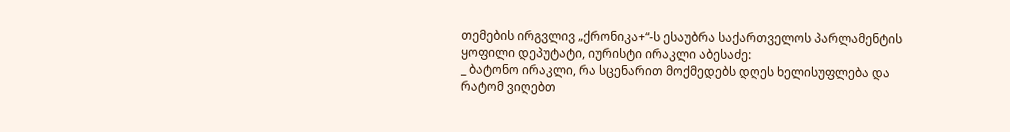თემების ირგვლივ „ქრონიკა+“-ს ესაუბრა საქართველოს პარლამენტის ყოფილი დეპუტატი, იურისტი ირაკლი აბესაძე:
_ ბატონო ირაკლი, რა სცენარით მოქმედებს დღეს ხელისუფლება და რატომ ვიღებთ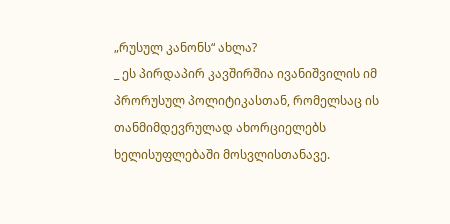„რუსულ კანონს“ ახლა?
_ ეს პირდაპირ კავშირშია ივანიშვილის იმ პრორუსულ პოლიტიკასთან, რომელსაც ის თანმიმდევრულად ახორციელებს ხელისუფლებაში მოსვლისთანავე.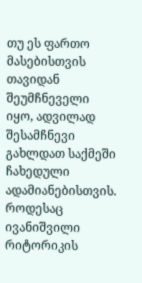თუ ეს ფართო მასებისთვის თავიდან შეუმჩნეველი იყო, ადვილად შესამჩნევი გახლდათ საქმეში ჩახედული ადამიანებისთვის. როდესაც ივანიშვილი რიტორიკის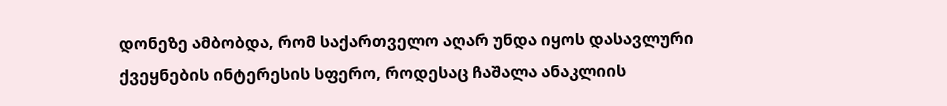დონეზე ამბობდა, რომ საქართველო აღარ უნდა იყოს დასავლური ქვეყნების ინტერესის სფერო, როდესაც ჩაშალა ანაკლიის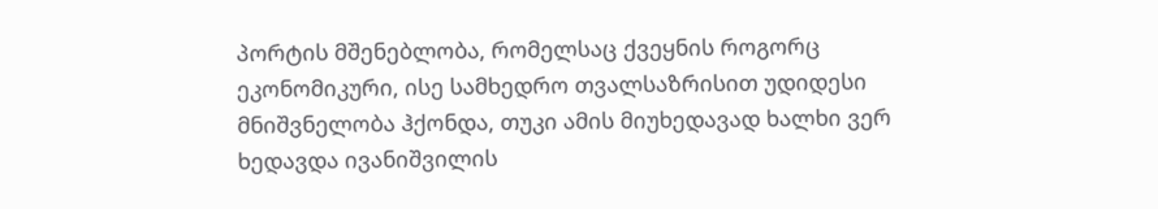პორტის მშენებლობა, რომელსაც ქვეყნის როგორც ეკონომიკური, ისე სამხედრო თვალსაზრისით უდიდესი მნიშვნელობა ჰქონდა, თუკი ამის მიუხედავად ხალხი ვერ ხედავდა ივანიშვილის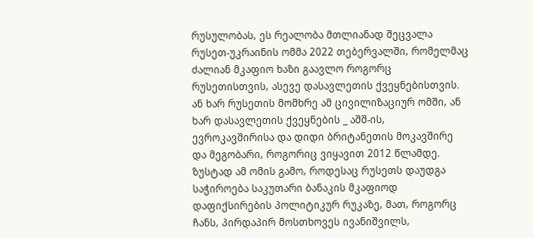რუსულობას, ეს რეალობა მთლიანად შეცვალა რუსეთ-უკრაინის ომმა 2022 თებერვალში, რომელმაც ძალიან მკაფიო ხაზი გაავლო როგორც რუსეთისთვის, ასევე დასავლეთის ქვეყნებისთვის. ან ხარ რუსეთის მომხრე ამ ცივილიზაციურ ომში, ან ხარ დასავლეთის ქვეყნების _ აშშ-ის, ევროკავშირისა და დიდი ბრიტანეთის მოკავშირე და მეგობარი, როგორიც ვიყავით 2012 წლამდე.
ზუსტად ამ ომის გამო, როდესაც რუსეთს დაუდგა საჭიროება საკუთარი ბანაკის მკაფიოდ დაფიქსირების პოლიტიკურ რუკაზე, მათ, როგორც ჩანს, პირდაპირ მოსთხოვეს ივანიშვილს,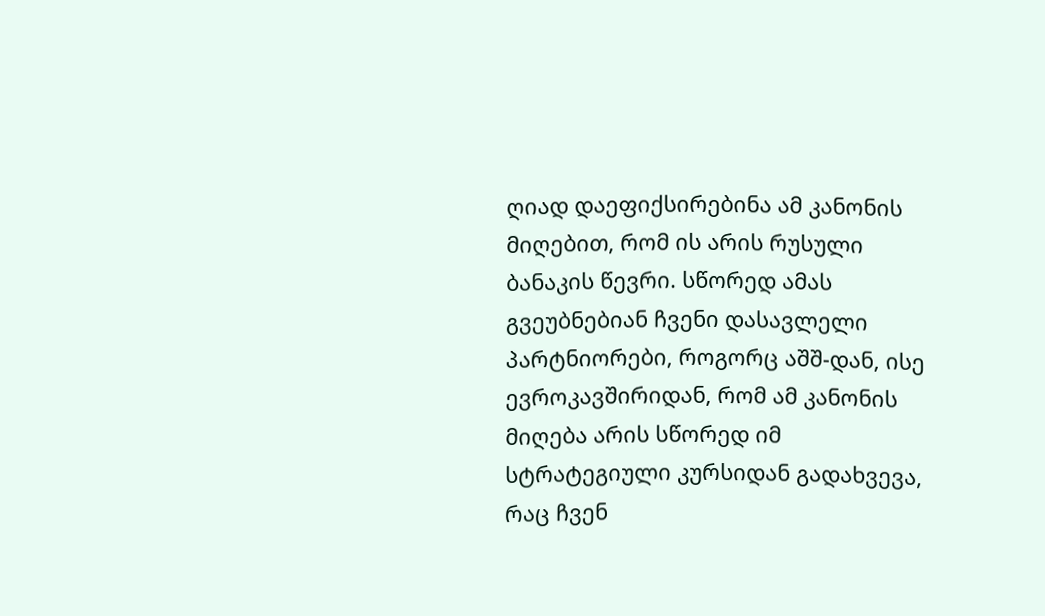ღიად დაეფიქსირებინა ამ კანონის მიღებით, რომ ის არის რუსული ბანაკის წევრი. სწორედ ამას გვეუბნებიან ჩვენი დასავლელი პარტნიორები, როგორც აშშ-დან, ისე ევროკავშირიდან, რომ ამ კანონის მიღება არის სწორედ იმ სტრატეგიული კურსიდან გადახვევა, რაც ჩვენ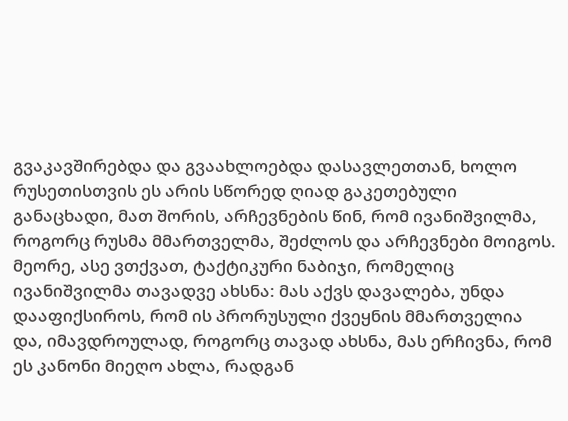გვაკავშირებდა და გვაახლოებდა დასავლეთთან, ხოლო რუსეთისთვის ეს არის სწორედ ღიად გაკეთებული განაცხადი, მათ შორის, არჩევნების წინ, რომ ივანიშვილმა, როგორც რუსმა მმართველმა, შეძლოს და არჩევნები მოიგოს. მეორე, ასე ვთქვათ, ტაქტიკური ნაბიჯი, რომელიც ივანიშვილმა თავადვე ახსნა: მას აქვს დავალება, უნდა დააფიქსიროს, რომ ის პრორუსული ქვეყნის მმართველია და, იმავდროულად, როგორც თავად ახსნა, მას ერჩივნა, რომ ეს კანონი მიეღო ახლა, რადგან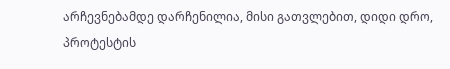არჩევნებამდე დარჩენილია, მისი გათვლებით, დიდი დრო, პროტესტის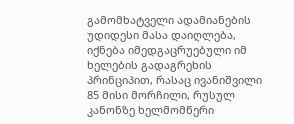გამომხატველი ადამიანების უდიდესი მასა დაიღლება, იქნება იმედგაცრუებული იმ ხელების გადაგრეხის პრინციპით, რასაც ივანიშვილი 85 მისი მორჩილი, რუსულ კანონზე ხელმომწერი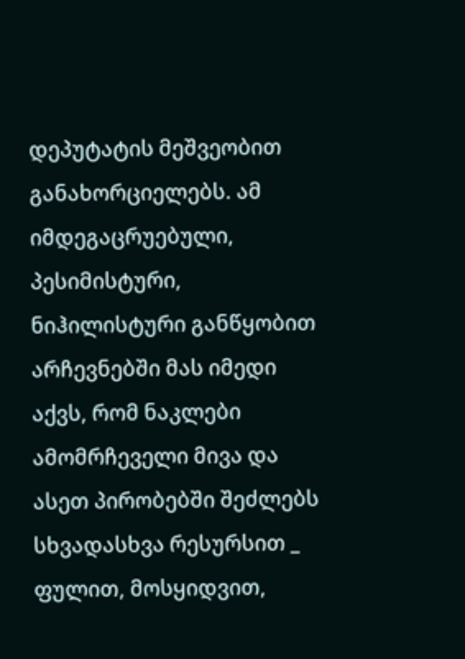დეპუტატის მეშვეობით განახორციელებს. ამ იმდეგაცრუებული, პესიმისტური, ნიჰილისტური განწყობით არჩევნებში მას იმედი აქვს, რომ ნაკლები ამომრჩეველი მივა და ასეთ პირობებში შეძლებს სხვადასხვა რესურსით _ ფულით, მოსყიდვით,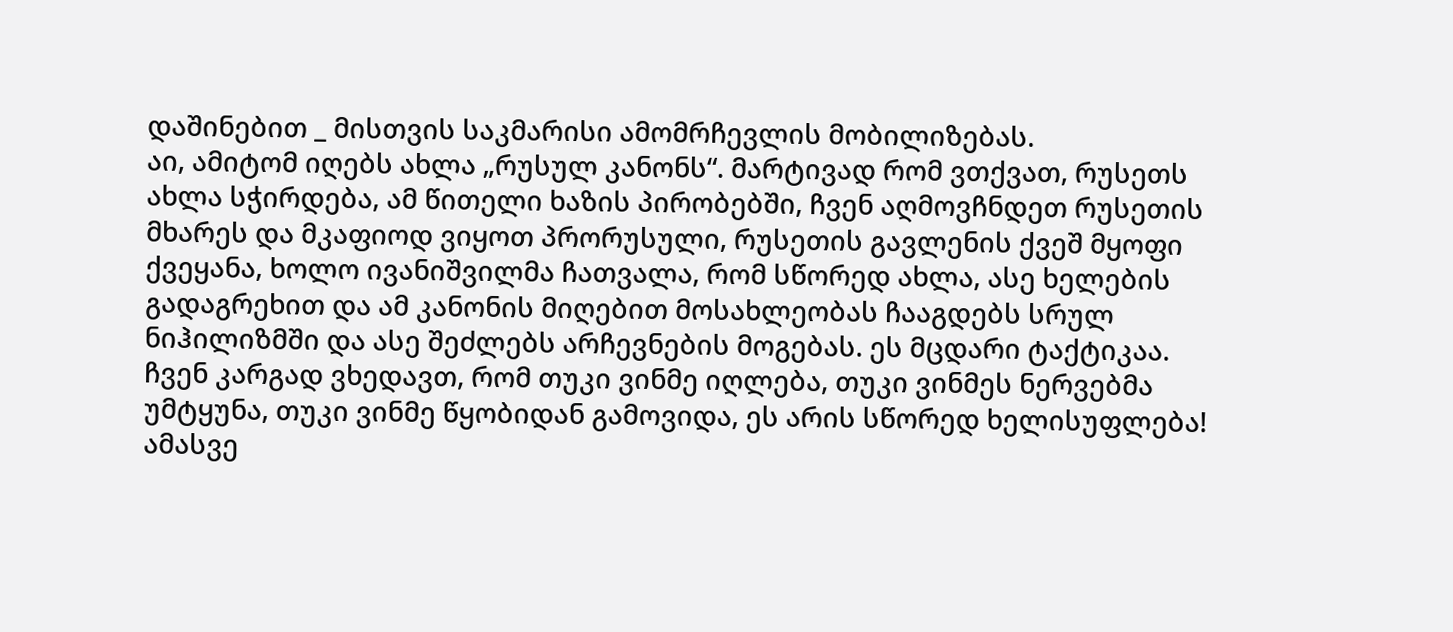დაშინებით _ მისთვის საკმარისი ამომრჩევლის მობილიზებას.
აი, ამიტომ იღებს ახლა „რუსულ კანონს“. მარტივად რომ ვთქვათ, რუსეთს ახლა სჭირდება, ამ წითელი ხაზის პირობებში, ჩვენ აღმოვჩნდეთ რუსეთის მხარეს და მკაფიოდ ვიყოთ პრორუსული, რუსეთის გავლენის ქვეშ მყოფი ქვეყანა, ხოლო ივანიშვილმა ჩათვალა, რომ სწორედ ახლა, ასე ხელების გადაგრეხით და ამ კანონის მიღებით მოსახლეობას ჩააგდებს სრულ ნიჰილიზმში და ასე შეძლებს არჩევნების მოგებას. ეს მცდარი ტაქტიკაა. ჩვენ კარგად ვხედავთ, რომ თუკი ვინმე იღლება, თუკი ვინმეს ნერვებმა უმტყუნა, თუკი ვინმე წყობიდან გამოვიდა, ეს არის სწორედ ხელისუფლება! ამასვე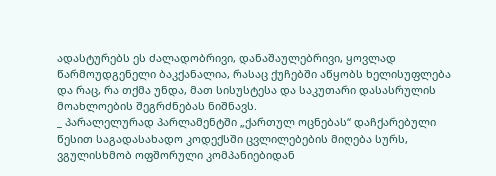ადასტურებს ეს ძალადობრივი, დანაშაულებრივი, ყოვლად წარმოუდგენელი ბაკქანალია, რასაც ქუჩებში აწყობს ხელისუფლება და რაც, რა თქმა უნდა, მათ სისუსტესა და საკუთარი დასასრულის მოახლოების შეგრძნებას ნიშნავს.
_ პარალელურად პარლამენტში „ქართულ ოცნებას“ დაჩქარებული წესით საგადასახადო კოდექსში ცვლილებების მიღება სურს, ვგულისხმობ ოფშორული კომპანიებიდან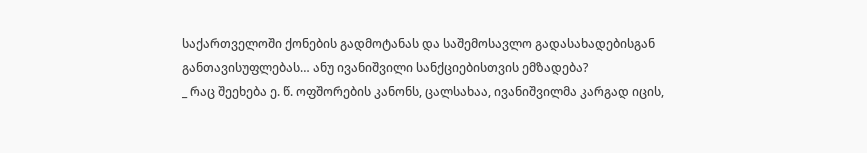საქართველოში ქონების გადმოტანას და საშემოსავლო გადასახადებისგან განთავისუფლებას… ანუ ივანიშვილი სანქციებისთვის ემზადება?
_ რაც შეეხება ე. წ. ოფშორების კანონს, ცალსახაა, ივანიშვილმა კარგად იცის,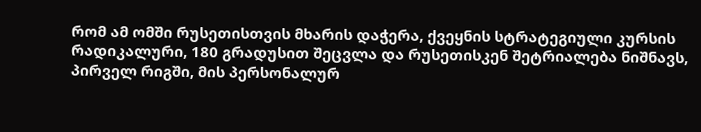რომ ამ ომში რუსეთისთვის მხარის დაჭერა, ქვეყნის სტრატეგიული კურსის რადიკალური, 180 გრადუსით შეცვლა და რუსეთისკენ შეტრიალება ნიშნავს, პირველ რიგში, მის პერსონალურ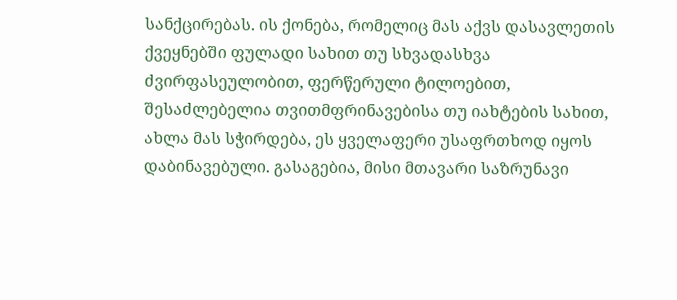სანქცირებას. ის ქონება, რომელიც მას აქვს დასავლეთის ქვეყნებში ფულადი სახით თუ სხვადასხვა ძვირფასეულობით, ფერწერული ტილოებით, შესაძლებელია თვითმფრინავებისა თუ იახტების სახით, ახლა მას სჭირდება, ეს ყველაფერი უსაფრთხოდ იყოს დაბინავებული. გასაგებია, მისი მთავარი საზრუნავი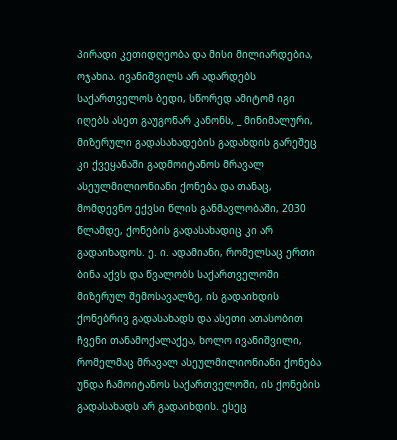პირადი კეთიდღეობა და მისი მილიარდებია, ოჯახია. ივანიშვილს არ ადარდებს საქართველოს ბედი, სწორედ ამიტომ იგი იღებს ასეთ გაუგონარ კანონს, _ მინიმალური, მიზერული გადასახადების გადახდის გარეშეც კი ქვეყანაში გადმოიტანოს მრავალ ასეულმილიონიანი ქონება და თანაც, მომდევნო ექვსი წლის განმავლობაში, 2030 წლამდე, ქონების გადასახადიც კი არ გადაიხადოს. ე. ი. ადამიანი, რომელსაც ერთი ბინა აქვს და წვალობს საქართველოში მიზერულ შემოსავალზე, ის გადაიხდის ქონებრივ გადასახადს და ასეთი ათასობით ჩვენი თანამოქალაქეა, ხოლო ივანიშვილი, რომელმაც მრავალ ასეულმილიონიანი ქონება უნდა ჩამოიტანოს საქართველოში, ის ქონების გადასახადს არ გადაიხდის. ესეც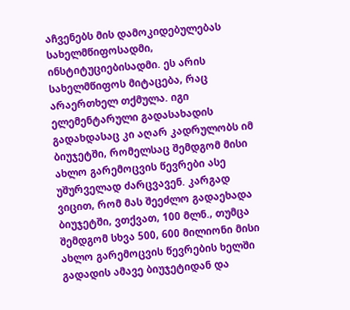აჩვენებს მის დამოკიდებულებას სახელმწიფოსადმი, ინსტიტუციებისადმი. ეს არის სახელმწიფოს მიტაცება, რაც არაერთხელ თქმულა. იგი ელემენტარული გადასახადის გადახდასაც კი აღარ კადრულობს იმ ბიუჯეტში, რომელსაც შემდგომ მისი ახლო გარემოცვის წევრები ასე უშურველად ძარცვავენ. კარგად ვიცით, რომ მას შეეძლო გადაეხადა ბიუჯეტში, ვთქვათ, 100 მლნ., თუმცა შემდგომ სხვა 500, 600 მილიონი მისი ახლო გარემოცვის წევრების ხელში გადადის ამავე ბიუჯეტიდან და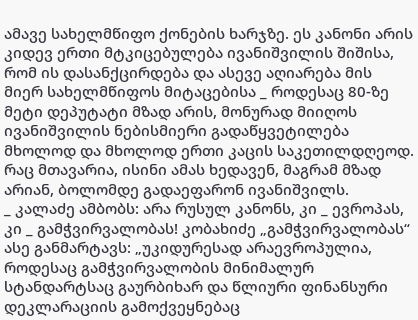ამავე სახელმწიფო ქონების ხარჯზე. ეს კანონი არის კიდევ ერთი მტკიცებულება ივანიშვილის შიშისა, რომ ის დასანქცირდება და ასევე აღიარება მის მიერ სახელმწიფოს მიტაცებისა _ როდესაც 80-ზე მეტი დეპუტატი მზად არის, მონურად მიიღოს ივანიშვილის ნებისმიერი გადაწყვეტილება მხოლოდ და მხოლოდ ერთი კაცის საკეთილდღეოდ. რაც მთავარია, ისინი ამას ხედავენ, მაგრამ მზად არიან, ბოლომდე გადაეფარონ ივანიშვილს.
_ კალაძე ამბობს: არა რუსულ კანონს, კი _ ევროპას, კი _ გამჭვირვალობას! კობახიძე „გამჭვირვალობას“ ასე განმარტავს: „უკიდურესად არაევროპულია, როდესაც გამჭვირვალობის მინიმალურ სტანდარტსაც გაურბიხარ და წლიური ფინანსური დეკლარაციის გამოქვეყნებაც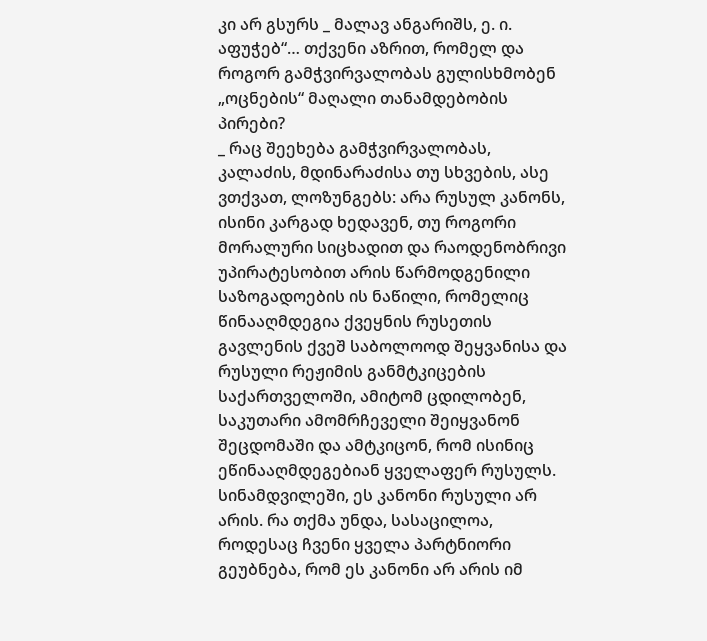კი არ გსურს _ მალავ ანგარიშს, ე. ი. აფუჭებ“… თქვენი აზრით, რომელ და როგორ გამჭვირვალობას გულისხმობენ „ოცნების“ მაღალი თანამდებობის პირები?
_ რაც შეეხება გამჭვირვალობას, კალაძის, მდინარაძისა თუ სხვების, ასე ვთქვათ, ლოზუნგებს: არა რუსულ კანონს, ისინი კარგად ხედავენ, თუ როგორი მორალური სიცხადით და რაოდენობრივი უპირატესობით არის წარმოდგენილი საზოგადოების ის ნაწილი, რომელიც წინააღმდეგია ქვეყნის რუსეთის გავლენის ქვეშ საბოლოოდ შეყვანისა და რუსული რეჟიმის განმტკიცების საქართველოში, ამიტომ ცდილობენ, საკუთარი ამომრჩეველი შეიყვანონ შეცდომაში და ამტკიცონ, რომ ისინიც ეწინააღმდეგებიან ყველაფერ რუსულს. სინამდვილეში, ეს კანონი რუსული არ არის. რა თქმა უნდა, სასაცილოა, როდესაც ჩვენი ყველა პარტნიორი გეუბნება, რომ ეს კანონი არ არის იმ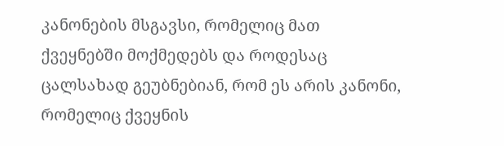კანონების მსგავსი, რომელიც მათ ქვეყნებში მოქმედებს და როდესაც ცალსახად გეუბნებიან, რომ ეს არის კანონი, რომელიც ქვეყნის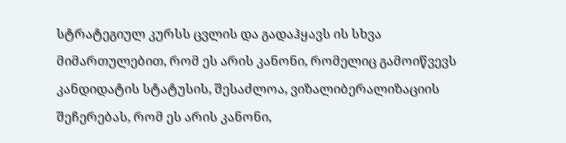სტრატეგიულ კურსს ცვლის და გადაჰყავს ის სხვა მიმართულებით, რომ ეს არის კანონი, რომელიც გამოიწვევს კანდიდატის სტატუსის, შესაძლოა, ვიზალიბერალიზაციის შეჩერებას, რომ ეს არის კანონი,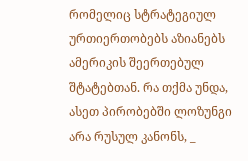რომელიც სტრატეგიულ ურთიერთობებს აზიანებს ამერიკის შეერთებულ შტატებთან. რა თქმა უნდა, ასეთ პირობებში ლოზუნგი არა რუსულ კანონს, _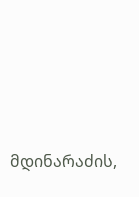მდინარაძის,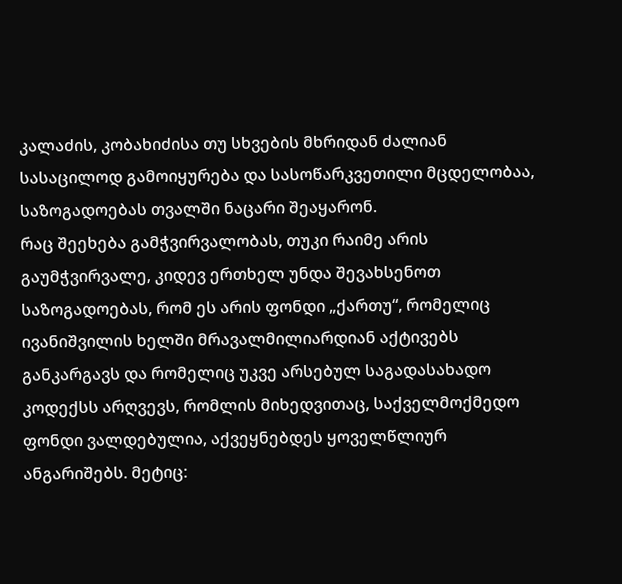კალაძის, კობახიძისა თუ სხვების მხრიდან ძალიან სასაცილოდ გამოიყურება და სასოწარკვეთილი მცდელობაა, საზოგადოებას თვალში ნაცარი შეაყარონ.
რაც შეეხება გამჭვირვალობას, თუკი რაიმე არის გაუმჭვირვალე, კიდევ ერთხელ უნდა შევახსენოთ საზოგადოებას, რომ ეს არის ფონდი „ქართუ“, რომელიც ივანიშვილის ხელში მრავალმილიარდიან აქტივებს განკარგავს და რომელიც უკვე არსებულ საგადასახადო კოდექსს არღვევს, რომლის მიხედვითაც, საქველმოქმედო ფონდი ვალდებულია, აქვეყნებდეს ყოველწლიურ ანგარიშებს. მეტიც: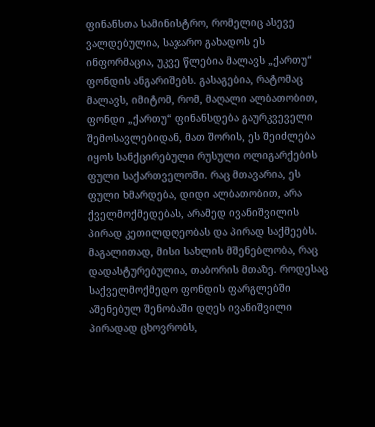ფინანსთა სამინისტრო, რომელიც ასევე ვალდებულია, საჯარო გახადოს ეს ინფორმაცია, უკვე წლებია მალავს „ქართუ“ ფონდის ანგარიშებს. გასაგებია, რატომაც მალავს, იმიტომ, რომ, მაღალი ალბათობით, ფონდი „ქართუ“ ფინანსდება გაურკვეველი შემოსავლებიდან, მათ შორის, ეს შეიძლება იყოს სანქცირებული რუსული ოლიგარქების ფული საქართველოში. რაც მთავარია, ეს ფული ხმარდება, დიდი ალბათობით, არა ქველმოქმედებას, არამედ ივანიშვილის პირად კეთილდღეობას და პირად საქმეებს. მაგალითად, მისი სახლის მშენებლობა, რაც დადასტურებულია, თაბორის მთაზე. როდესაც საქველმოქმედო ფონდის ფარგლებში აშენებულ შენობაში დღეს ივანიშვილი პირადად ცხოვრობს,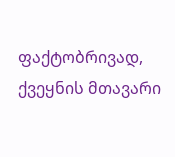ფაქტობრივად, ქვეყნის მთავარი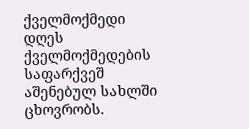ქველმოქმედი დღეს ქველმოქმედების საფარქვეშ აშენებულ სახლში ცხოვრობს.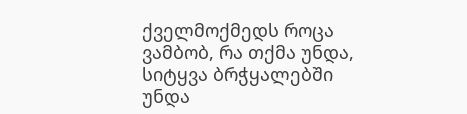ქველმოქმედს როცა ვამბობ, რა თქმა უნდა, სიტყვა ბრჭყალებში უნდა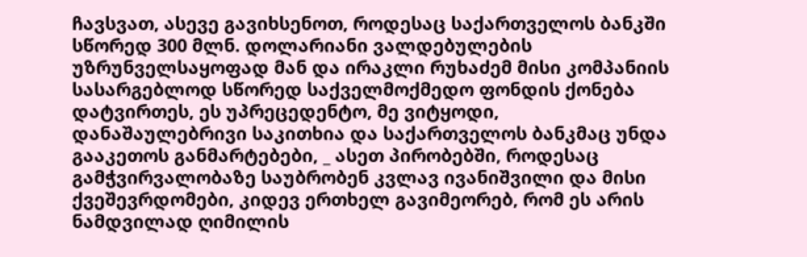ჩავსვათ, ასევე გავიხსენოთ, როდესაც საქართველოს ბანკში სწორედ 300 მლნ. დოლარიანი ვალდებულების უზრუნველსაყოფად მან და ირაკლი რუხაძემ მისი კომპანიის სასარგებლოდ სწორედ საქველმოქმედო ფონდის ქონება დატვირთეს, ეს უპრეცედენტო, მე ვიტყოდი, დანაშაულებრივი საკითხია და საქართველოს ბანკმაც უნდა გააკეთოს განმარტებები, _ ასეთ პირობებში, როდესაც გამჭვირვალობაზე საუბრობენ კვლავ ივანიშვილი და მისი ქვეშევრდომები, კიდევ ერთხელ გავიმეორებ, რომ ეს არის ნამდვილად ღიმილის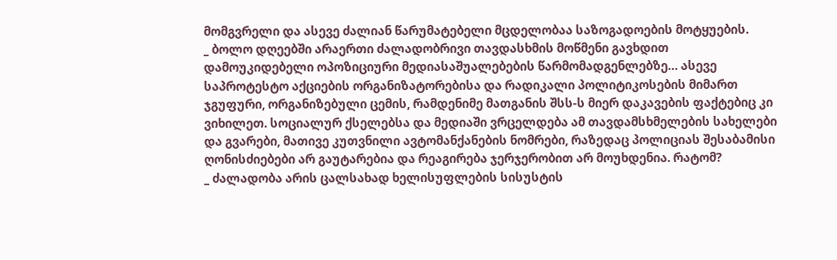მომგვრელი და ასევე ძალიან წარუმატებელი მცდელობაა საზოგადოების მოტყუების.
_ ბოლო დღეებში არაერთი ძალადობრივი თავდასხმის მოწმენი გავხდით დამოუკიდებელი ოპოზიციური მედიასაშუალებების წარმომადგენლებზე… ასევე საპროტესტო აქციების ორგანიზატორებისა და რადიკალი პოლიტიკოსების მიმართ ჯგუფური, ორგანიზებული ცემის, რამდენიმე მათგანის შსს-ს მიერ დაკავების ფაქტებიც კი ვიხილეთ. სოციალურ ქსელებსა და მედიაში ვრცელდება ამ თავდამსხმელების სახელები და გვარები, მათივე კუთვნილი ავტომანქანების ნომრები, რაზედაც პოლიციას შესაბამისი ღონისძიებები არ გაუტარებია და რეაგირება ჯერჯერობით არ მოუხდენია. რატომ?
_ ძალადობა არის ცალსახად ხელისუფლების სისუსტის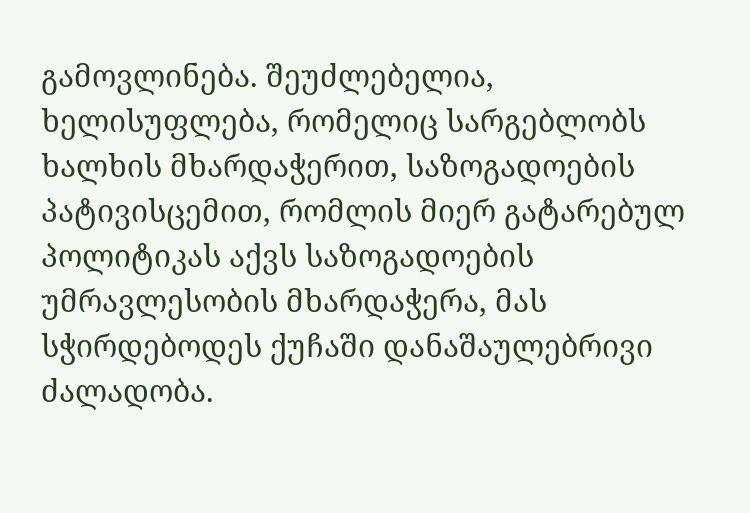გამოვლინება. შეუძლებელია, ხელისუფლება, რომელიც სარგებლობს ხალხის მხარდაჭერით, საზოგადოების პატივისცემით, რომლის მიერ გატარებულ პოლიტიკას აქვს საზოგადოების უმრავლესობის მხარდაჭერა, მას სჭირდებოდეს ქუჩაში დანაშაულებრივი ძალადობა.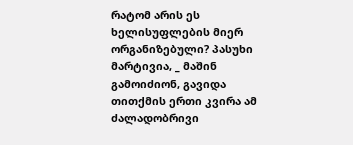რატომ არის ეს ხელისუფლების მიერ ორგანიზებული? პასუხი მარტივია, _ მაშინ გამოიძიონ, გავიდა თითქმის ერთი კვირა ამ ძალადობრივი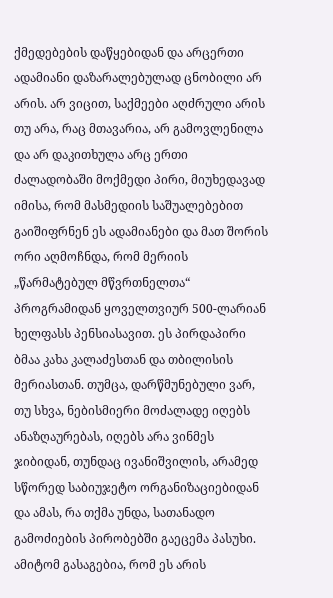ქმედებების დაწყებიდან და არცერთი ადამიანი დაზარალებულად ცნობილი არ არის. არ ვიცით, საქმეები აღძრული არის თუ არა, რაც მთავარია, არ გამოვლენილა და არ დაკითხულა არც ერთი ძალადობაში მოქმედი პირი, მიუხედავად იმისა, რომ მასმედიის საშუალებებით გაიშიფრნენ ეს ადამიანები და მათ შორის ორი აღმოჩნდა, რომ მერიის „წარმატებულ მწვრთნელთა“ პროგრამიდან ყოველთვიურ 500-ლარიან ხელფასს პენსიასავით. ეს პირდაპირი ბმაა კახა კალაძესთან და თბილისის მერიასთან. თუმცა, დარწმუნებული ვარ, თუ სხვა, ნებისმიერი მოძალადე იღებს ანაზღაურებას, იღებს არა ვინმეს ჯიბიდან, თუნდაც ივანიშვილის, არამედ სწორედ საბიუჯეტო ორგანიზაციებიდან და ამას, რა თქმა უნდა, სათანადო გამოძიების პირობებში გაეცემა პასუხი. ამიტომ გასაგებია, რომ ეს არის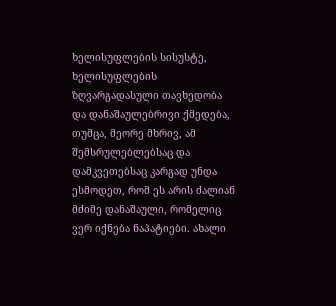ხელისუფლების სისუსტე, ხელისუფლების ზღვარგადასული თავხედობა და დანაშაულებრივი ქმედება, თუმცა, მეორე მხრივ, ამ შემსრულებლებსაც და დამკვეთებსაც კარგად უნდა ესმოდეთ, რომ ეს არის ძალიან მძიმე დანაშაული, რომელიც ვერ იქნება ნაპატიები. ახალი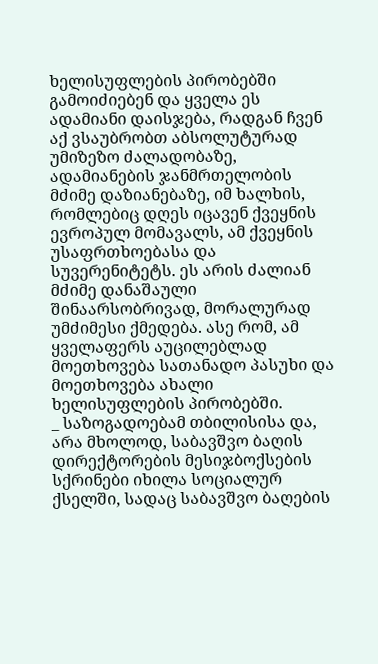ხელისუფლების პირობებში გამოიძიებენ და ყველა ეს ადამიანი დაისჯება, რადგან ჩვენ აქ ვსაუბრობთ აბსოლუტურად უმიზეზო ძალადობაზე, ადამიანების ჯანმრთელობის მძიმე დაზიანებაზე, იმ ხალხის, რომლებიც დღეს იცავენ ქვეყნის ევროპულ მომავალს, ამ ქვეყნის უსაფრთხოებასა და სუვერენიტეტს. ეს არის ძალიან მძიმე დანაშაული შინაარსობრივად, მორალურად უმძიმესი ქმედება. ასე რომ, ამ ყველაფერს აუცილებლად მოეთხოვება სათანადო პასუხი და მოეთხოვება ახალი ხელისუფლების პირობებში.
_ საზოგადოებამ თბილისისა და, არა მხოლოდ, საბავშვო ბაღის დირექტორების მესიჯბოქსების სქრინები იხილა სოციალურ ქსელში, სადაც საბავშვო ბაღების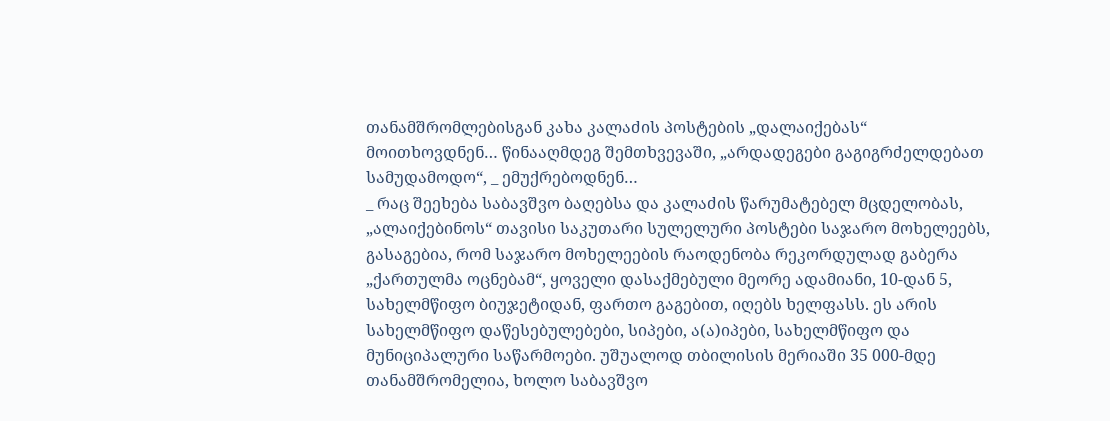თანამშრომლებისგან კახა კალაძის პოსტების „დალაიქებას“ მოითხოვდნენ… წინააღმდეგ შემთხვევაში, „არდადეგები გაგიგრძელდებათ სამუდამოდო“, _ ემუქრებოდნენ…
_ რაც შეეხება საბავშვო ბაღებსა და კალაძის წარუმატებელ მცდელობას, „ალაიქებინოს“ თავისი საკუთარი სულელური პოსტები საჯარო მოხელეებს, გასაგებია, რომ საჯარო მოხელეების რაოდენობა რეკორდულად გაბერა „ქართულმა ოცნებამ“, ყოველი დასაქმებული მეორე ადამიანი, 10-დან 5, სახელმწიფო ბიუჯეტიდან, ფართო გაგებით, იღებს ხელფასს. ეს არის სახელმწიფო დაწესებულებები, სიპები, ა(ა)იპები, სახელმწიფო და მუნიციპალური საწარმოები. უშუალოდ თბილისის მერიაში 35 000-მდე თანამშრომელია, ხოლო საბავშვო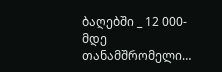ბაღებში _ 12 000-მდე თანამშრომელი…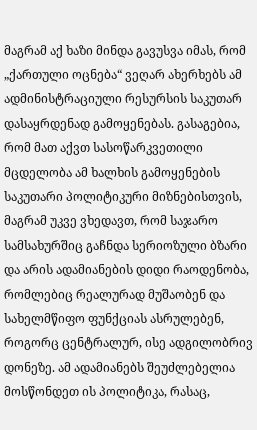მაგრამ აქ ხაზი მინდა გავუსვა იმას, რომ „ქართული ოცნება“ ვეღარ ახერხებს ამ ადმინისტრაციული რესურსის საკუთარ დასაყრდენად გამოყენებას. გასაგებია, რომ მათ აქვთ სასოწარკვეთილი მცდელობა ამ ხალხის გამოყენების საკუთარი პოლიტიკური მიზნებისთვის, მაგრამ უკვე ვხედავთ, რომ საჯარო სამსახურშიც გაჩნდა სერიოზული ბზარი და არის ადამიანების დიდი რაოდენობა, რომლებიც რეალურად მუშაობენ და სახელმწიფო ფუნქციას ასრულებენ, როგორც ცენტრალურ, ისე ადგილობრივ დონეზე. ამ ადამიანებს შეუძლებელია მოსწონდეთ ის პოლიტიკა, რასაც,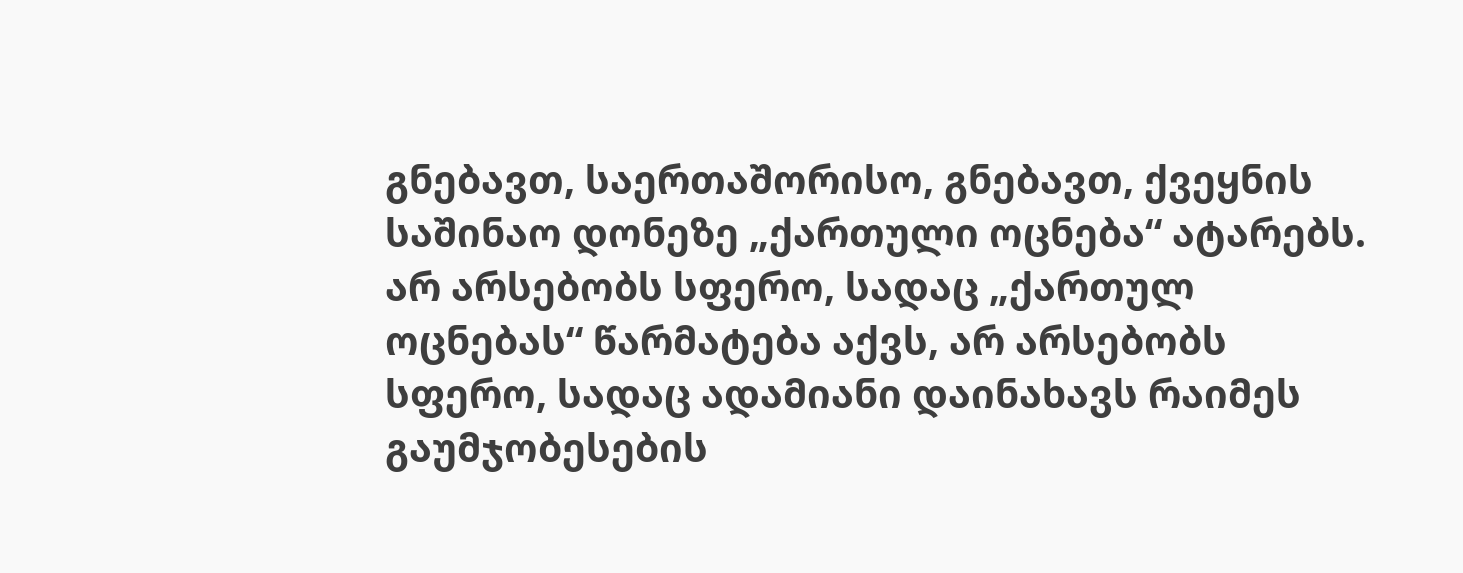გნებავთ, საერთაშორისო, გნებავთ, ქვეყნის საშინაო დონეზე „ქართული ოცნება“ ატარებს. არ არსებობს სფერო, სადაც „ქართულ ოცნებას“ წარმატება აქვს, არ არსებობს სფერო, სადაც ადამიანი დაინახავს რაიმეს გაუმჯობესების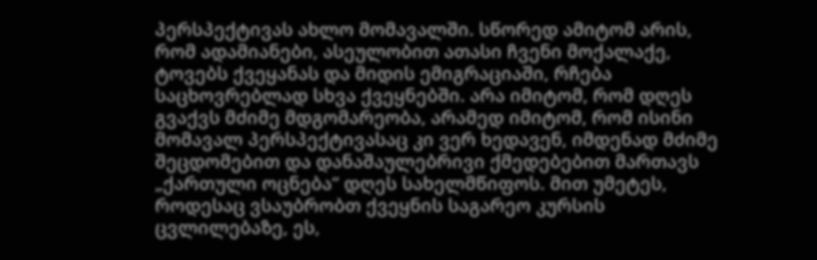პერსპექტივას ახლო მომავალში. სწორედ ამიტომ არის, რომ ადამიანები, ასეულობით ათასი ჩვენი მოქალაქე, ტოვებს ქვეყანას და მიდის ემიგრაციაში, რჩება საცხოვრებლად სხვა ქვეყნებში. არა იმიტომ, რომ დღეს გვაქვს მძიმე მდგომარეობა, არამედ იმიტომ, რომ ისინი მომავალ პერსპექტივასაც კი ვერ ხედავენ, იმდენად მძიმე შეცდომებით და დანაშაულებრივი ქმედებებით მართავს „ქართული ოცნება“ დღეს სახელმწიფოს. მით უმეტეს, როდესაც ვსაუბრობთ ქვეყნის საგარეო კურსის ცვლილებაზე, ეს,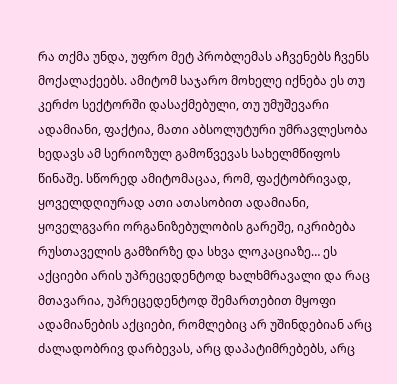რა თქმა უნდა, უფრო მეტ პრობლემას აჩვენებს ჩვენს მოქალაქეებს. ამიტომ საჯარო მოხელე იქნება ეს თუ კერძო სექტორში დასაქმებული, თუ უმუშევარი ადამიანი, ფაქტია, მათი აბსოლუტური უმრავლესობა ხედავს ამ სერიოზულ გამოწვევას სახელმწიფოს წინაშე. სწორედ ამიტომაცაა, რომ, ფაქტობრივად, ყოველდღიურად ათი ათასობით ადამიანი, ყოველგვარი ორგანიზებულობის გარეშე, იკრიბება რუსთაველის გამზირზე და სხვა ლოკაციაზე… ეს აქციები არის უპრეცედენტოდ ხალხმრავალი და რაც მთავარია, უპრეცედენტოდ შემართებით მყოფი ადამიანების აქციები, რომლებიც არ უშინდებიან არც ძალადობრივ დარბევას, არც დაპატიმრებებს, არც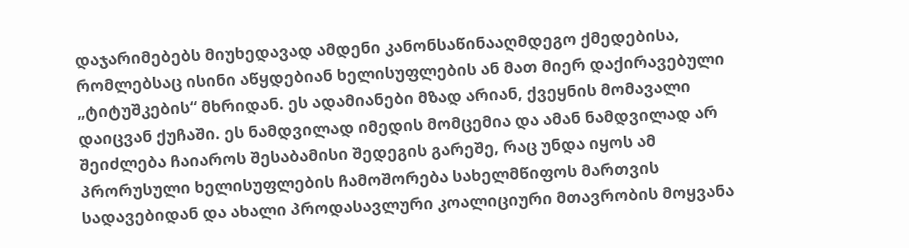დაჯარიმებებს მიუხედავად ამდენი კანონსაწინააღმდეგო ქმედებისა, რომლებსაც ისინი აწყდებიან ხელისუფლების ან მათ მიერ დაქირავებული „ტიტუშკების“ მხრიდან. ეს ადამიანები მზად არიან, ქვეყნის მომავალი დაიცვან ქუჩაში. ეს ნამდვილად იმედის მომცემია და ამან ნამდვილად არ შეიძლება ჩაიაროს შესაბამისი შედეგის გარეშე, რაც უნდა იყოს ამ პრორუსული ხელისუფლების ჩამოშორება სახელმწიფოს მართვის სადავებიდან და ახალი პროდასავლური კოალიციური მთავრობის მოყვანა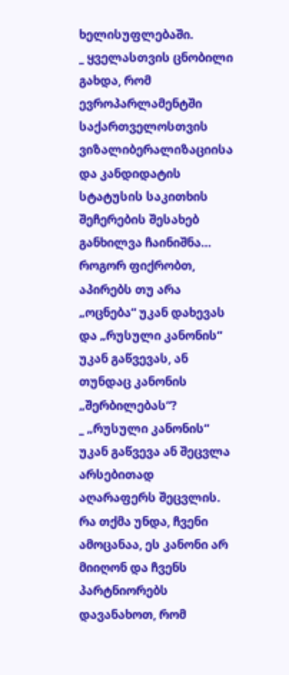ხელისუფლებაში.
_ ყველასთვის ცნობილი გახდა, რომ ევროპარლამენტში საქართველოსთვის ვიზალიბერალიზაციისა და კანდიდატის სტატუსის საკითხის შეჩერების შესახებ განხილვა ჩაინიშნა… როგორ ფიქრობთ, აპირებს თუ არა „ოცნება“ უკან დახევას და „რუსული კანონის“ უკან გაწვევას, ან თუნდაც კანონის „შერბილებას“?
_ „რუსული კანონის“ უკან გაწვევა ან შეცვლა არსებითად აღარაფერს შეცვლის. რა თქმა უნდა, ჩვენი ამოცანაა, ეს კანონი არ მიიღონ და ჩვენს პარტნიორებს დავანახოთ, რომ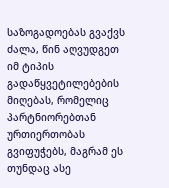საზოგადოებას გვაქვს ძალა, წინ აღვუდგეთ იმ ტიპის გადაწყვეტილებების მიღებას, რომელიც პარტნიორებთან ურთიერთობას გვიფუჭებს, მაგრამ ეს თუნდაც ასე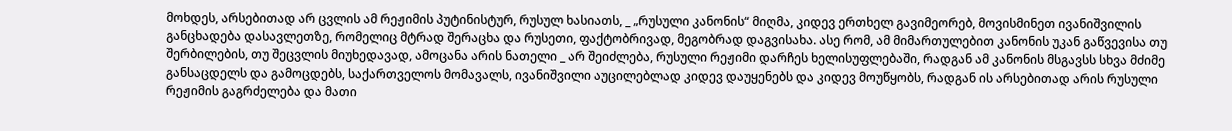მოხდეს, არსებითად არ ცვლის ამ რეჟიმის პუტინისტურ, რუსულ ხასიათს, _ „რუსული კანონის“ მიღმა, კიდევ ერთხელ გავიმეორებ, მოვისმინეთ ივანიშვილის განცხადება დასავლეთზე, რომელიც მტრად შერაცხა და რუსეთი, ფაქტობრივად, მეგობრად დაგვისახა. ასე რომ, ამ მიმართულებით კანონის უკან გაწვევისა თუ შერბილების, თუ შეცვლის მიუხედავად, ამოცანა არის ნათელი _ არ შეიძლება, რუსული რეჟიმი დარჩეს ხელისუფლებაში, რადგან ამ კანონის მსგავსს სხვა მძიმე განსაცდელს და გამოცდებს, საქართველოს მომავალს, ივანიშვილი აუცილებლად კიდევ დაუყენებს და კიდევ მოუწყობს, რადგან ის არსებითად არის რუსული რეჟიმის გაგრძელება და მათი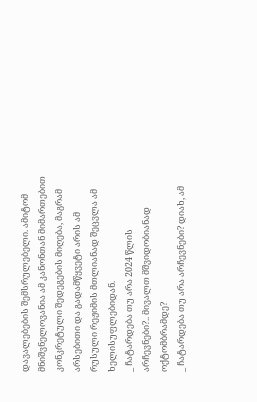დავალებების შემსრულებელი. ამიტომ მნიშვნელოვანია ამ კანონთან მიმართებით კონკრეტული შედეგების მიღება, მაგრამ არსებითი და გადამწყვეტი არის ამ რუსული რეჟიმის მთლიანად შეცვლა ამ ხელისუფლებიდან.
_ ჩატარდება თუ არა 2024 წლის არჩევნები?.. მივალთ მშვიდობიანად ოქტომბრამდე?
_ ჩატარდება თუ არა არჩევნები? დიახ, ამ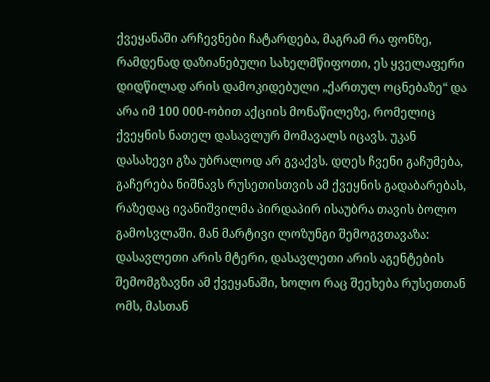ქვეყანაში არჩევნები ჩატარდება, მაგრამ რა ფონზე, რამდენად დაზიანებული სახელმწიფოთი, ეს ყველაფერი დიდწილად არის დამოკიდებული „ქართულ ოცნებაზე“ და არა იმ 100 000-ობით აქციის მონაწილეზე, რომელიც ქვეყნის ნათელ დასავლურ მომავალს იცავს. უკან დასახევი გზა უბრალოდ არ გვაქვს. დღეს ჩვენი გაჩუმება, გაჩერება ნიშნავს რუსეთისთვის ამ ქვეყნის გადაბარებას, რაზედაც ივანიშვილმა პირდაპირ ისაუბრა თავის ბოლო გამოსვლაში. მან მარტივი ლოზუნგი შემოგვთავაზა: დასავლეთი არის მტერი, დასავლეთი არის აგენტების შემომგზავნი ამ ქვეყანაში, ხოლო რაც შეეხება რუსეთთან ომს, მასთან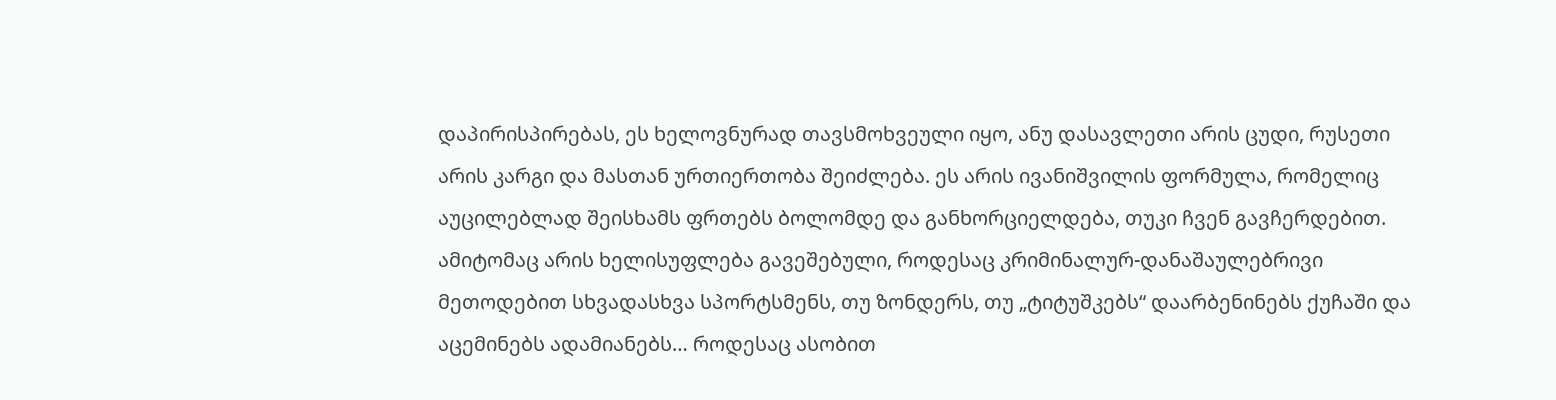დაპირისპირებას, ეს ხელოვნურად თავსმოხვეული იყო, ანუ დასავლეთი არის ცუდი, რუსეთი არის კარგი და მასთან ურთიერთობა შეიძლება. ეს არის ივანიშვილის ფორმულა, რომელიც აუცილებლად შეისხამს ფრთებს ბოლომდე და განხორციელდება, თუკი ჩვენ გავჩერდებით. ამიტომაც არის ხელისუფლება გავეშებული, როდესაც კრიმინალურ-დანაშაულებრივი მეთოდებით სხვადასხვა სპორტსმენს, თუ ზონდერს, თუ „ტიტუშკებს“ დაარბენინებს ქუჩაში და აცემინებს ადამიანებს… როდესაც ასობით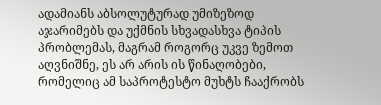ადამიანს აბსოლუტურად უმიზეზოდ აჯარიმებს და უქმნის სხვადასხვა ტიპის პრობლემას, მაგრამ როგორც უკვე ზემოთ აღვნიშნე, ეს არ არის ის წინაღობები, რომელიც ამ საპროტესტო მუხტს ჩააქრობს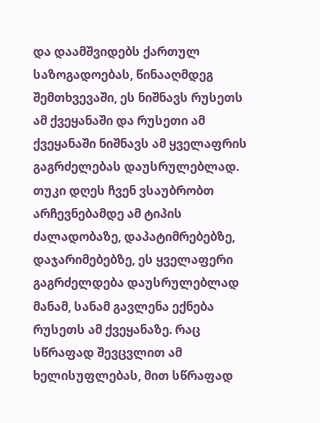და დაამშვიდებს ქართულ საზოგადოებას, წინააღმდეგ შემთხვევაში, ეს ნიშნავს რუსეთს ამ ქვეყანაში და რუსეთი ამ ქვეყანაში ნიშნავს ამ ყველაფრის გაგრძელებას დაუსრულებლად. თუკი დღეს ჩვენ ვსაუბრობთ არჩევნებამდე ამ ტიპის ძალადობაზე, დაპატიმრებებზე, დაჯარიმებებზე, ეს ყველაფერი გაგრძელდება დაუსრულებლად მანამ, სანამ გავლენა ექნება რუსეთს ამ ქვეყანაზე. რაც სწრაფად შევცვლით ამ ხელისუფლებას, მით სწრაფად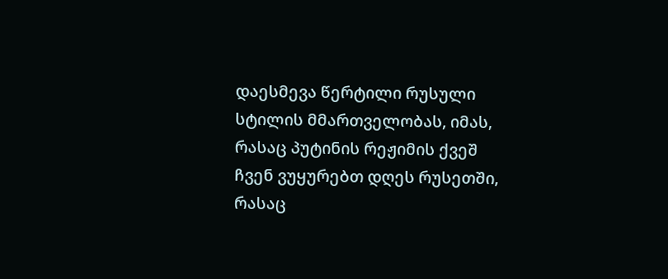დაესმევა წერტილი რუსული სტილის მმართველობას, იმას, რასაც პუტინის რეჟიმის ქვეშ ჩვენ ვუყურებთ დღეს რუსეთში, რასაც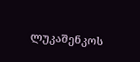ლუკაშენკოს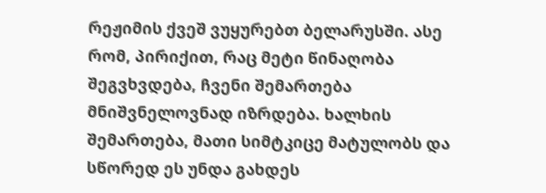რეჟიმის ქვეშ ვუყურებთ ბელარუსში. ასე რომ, პირიქით, რაც მეტი წინაღობა შეგვხვდება, ჩვენი შემართება მნიშვნელოვნად იზრდება. ხალხის შემართება, მათი სიმტკიცე მატულობს და სწორედ ეს უნდა გახდეს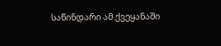საწინდარი ამ ქვეყანაში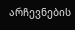არჩევნების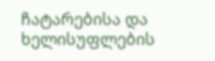ჩატარებისა და ხელისუფლების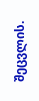შეცვლის.